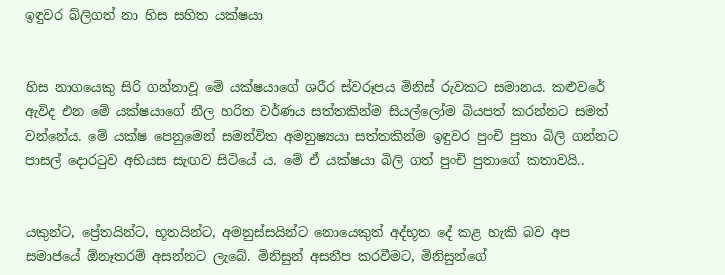ඉඳුවර බ්ලිගත් නා හිස සහිත යක්ෂයා


හිස නාගයෙකු සිරි ගන්නාවූ මේ යක්ෂයාගේ ශරීර ස්වරූපය මිනිස් රුවකට සමානය. කළුවරේ ඇවිද එන මේ යක්ෂයාගේ නීල හරිත වර්ණය සත්තකින්ම සියල්ලෝම බියපත් කරන්නට සමත් වන්නේය. මේ යක්ෂ පෙනුමෙන් සමන්විත අමනුෂ්‍යයා සත්තකින්ම ඉඳුවර පුංචි පුතා බිලි ගන්නට පාසල් දොරටුව අභියස සැඟව සිටියේ ය. මේ ඒ යක්ෂයා බිලි ගත් පුංචි පුතාගේ කතාවයි..


යකුන්ට, ප්‍රේතයින්ට, භූතයින්ට, අමනුස්සයින්ට නොයෙකුත් අද්භූත දේ කළ හැකි බව අප සමාජයේ ඕනෑතරම් අසන්නට ලැබේ. මිනිසුන් අසනීප කරවීමට, මිනිසුන්ගේ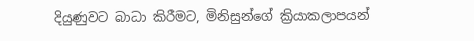දියුණුවට බාධා කිරීමට, මිනිසුන්ගේ ක්‍රියාකලාපයන්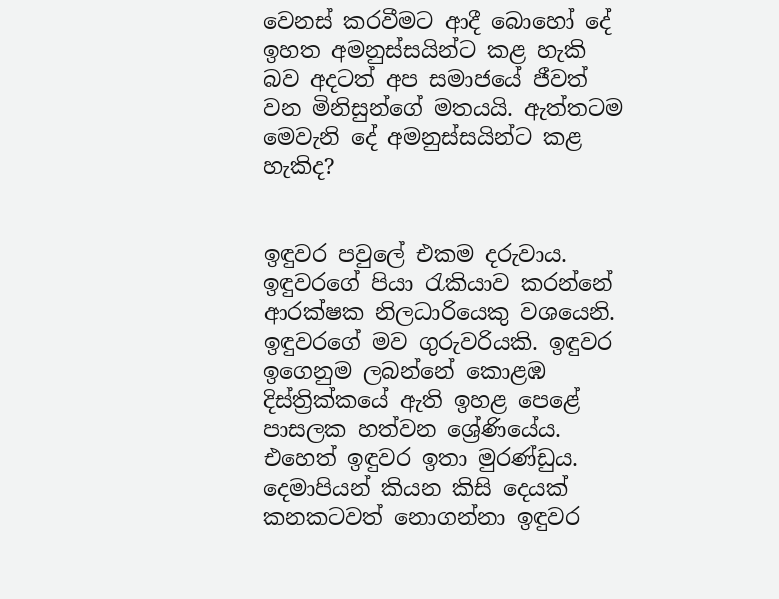වෙනස් කරවීමට ආදී බොහෝ දේ ඉහත අමනුස්සයින්ට කළ හැකි බව අදටත් අප සමාජයේ ජීවත් වන මිනිසුන්ගේ මතයයි. ඇත්තටම මෙවැනි දේ අමනුස්සයින්ට කළ හැකිද?


ඉඳුවර පවුලේ එකම දරුවාය. ඉඳුවරගේ පියා රැකියාව කරන්නේ ආරක්ෂක නිලධාරියෙකු වශයෙනි. ඉඳුවරගේ මව ගුරුවරියකි. ඉඳුවර ඉගෙනුම ලබන්නේ කොළඹ දිස්ත්‍රික්කයේ ඇති ඉහළ පෙළේ පාසලක හත්වන ශ්‍රේණියේය. එහෙත් ඉඳුවර ඉතා මුරණ්ඩුය. දෙමාපියන් කියන කිසි දෙයක් කනකටවත් නොගන්නා ඉඳුවර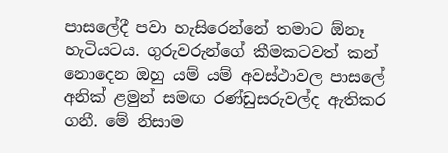පාසලේදී පවා හැසිරෙන්නේ තමාට ඕනෑ හැටියටය. ගුරුවරුන්ගේ කීමකටවත් කන් නොදෙන ඔහු යම් යම් අවස්ථාවල පාසලේ අනික් ළමුන් සමඟ රණ්ඩුසරුවල්ද ඇතිකර ගනී. මේ නිසාම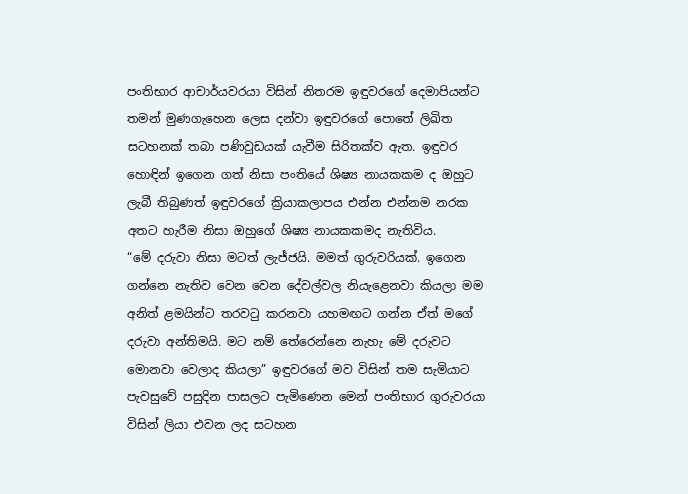පංතිභාර ආචාර්යවරයා විසින් නිතරම ඉඳුවරගේ දෙමාපියන්ට තමන් මුණගැහෙන ලෙස දන්වා ඉඳුවරගේ පොතේ ලිඛිත සටහනක් තබා පණිවුඩයක් යැවීම සිරිතක්ව ඇත. ඉඳුවර හොඳින් ඉගෙන ගත් නිසා පංතියේ ශිෂ්‍ය නායකකම ද ඔහුට ලැබී තිබුණත් ඉඳුවරගේ ක්‍රියාකලාපය එන්න එන්නම නරක අතට හැරීම නිසා ඔහුගේ ශිෂ්‍ය නායකකමද නැතිවිය.
“මේ දරුවා නිසා මටත් ලැජ්ජයි. මමත් ගුරුවරියක්. ඉගෙන ගන්නෙ නැතිව වෙන වෙන දේවල්වල නියැළෙනවා කියලා මම අනිත් ළමයින්ට තරවටු කරනවා යහමඟට ගන්න ඒත් මගේ දරුවා අන්තිමයි. මට නම් තේරෙන්නෙ නැහැ මේ දරුවට මොනවා වෙලාද කියලා” ඉඳුවරගේ මව විසින් තම සැමියාට පැවසුවේ පසුදින පාසලට පැමිණෙන මෙන් පංතිභාර ගුරුවරයා විසින් ලියා එවන ලද සටහන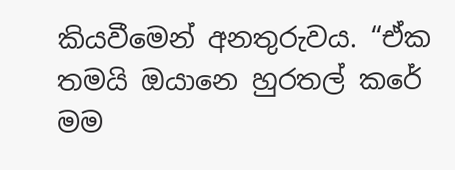කියවීමෙන් අනතුරුවය. “ඒක තමයි ඔයානෙ හුරතල් කරේ මම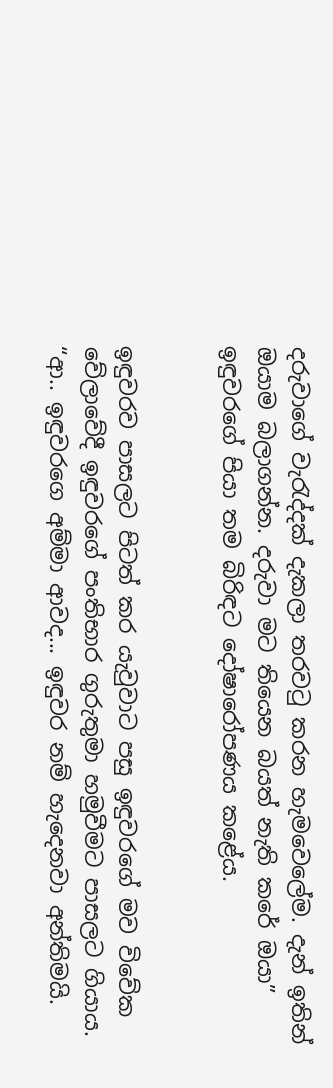දරුවාගේ වැරැද්දක් දැකලා තරවටු කරන හැමවෙලේම. දැන් ඉතින් ඔයාම බලාගන්න. දරුවා මට තියෙන බයත් නැති කරේ ඔයා” ඉඳුවරගේ පියා තම බිරිඳට දෝෂාරෝපණය කළේය.


ඉඳුවරව පාසලට පිටත් කර යැවුවාට පසු ඉඳුවරගේ මව විවේක වේලාවේදී ඉඳුවරගේ පංතිභාර ගුරුතුමා හමුවීමට පාසලට ගියාය. “ආ.. ඉඳුවරගෙ අම්මා ආවද... ඉඳුවර නම් හැදෙනවා අන්තිමයි.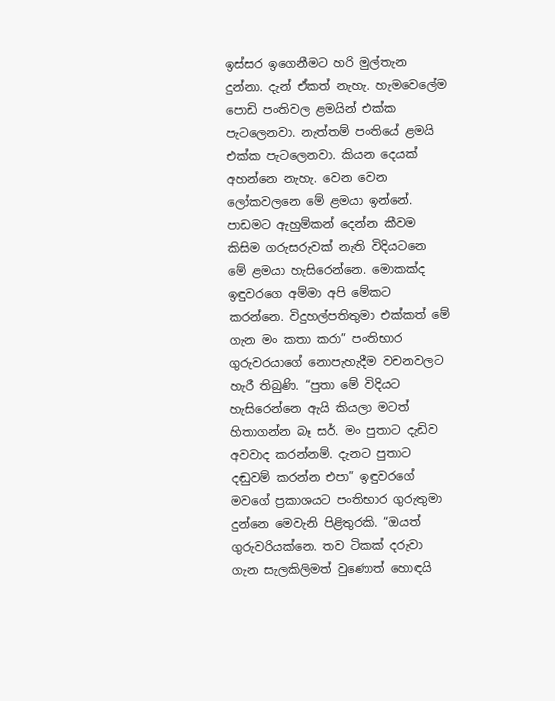ඉස්සර ඉගෙනීමට හරි මුල්තැන දුන්නා. දැන් ඒකත් නැහැ. හැමවෙලේම පොඩි පංතිවල ළමයින් එක්ක පැටලෙනවා. නැත්තම් පංතියේ ළමයි එක්ක පැටලෙනවා. කියන දෙයක් අහන්නෙ නැහැ. වෙන වෙන ලෝකවලනෙ මේ ළමයා ඉන්නේ. පාඩමට ඇහුම්කන් දෙන්න කීවම කිසිම ගරුසරුවක් නැති විදියටනෙ මේ ළමයා හැසිරෙන්නෙ. මොකක්ද ඉඳුවරගෙ අම්මා අපි මේකට කරන්නෙ. විදුහල්පතිතුමා එක්කත් මේ ගැන මං කතා කරා” පංතිභාර ගුරුවරයාගේ නොපැහැදීම වචනවලට හැරී තිබුණි. “පුතා මේ විදියට හැසිරෙන්නෙ ඇයි කියලා මටත් හිතාගන්න බෑ සර්. මං පුතාට දැඩිව අවවාද කරන්නම්. දැනට පුතාට දඬුවම් කරන්න එපා” ඉඳුවරගේ මවගේ ප්‍රකාශයට පංතිභාර ගුරුතුමා දුන්නෙ මෙවැනි පිළිතුරකි. “ඔයත් ගුරුවරියක්නෙ. තව ටිකක් දරුවා ගැන සැලකිලිමත් වුණොත් හොඳයි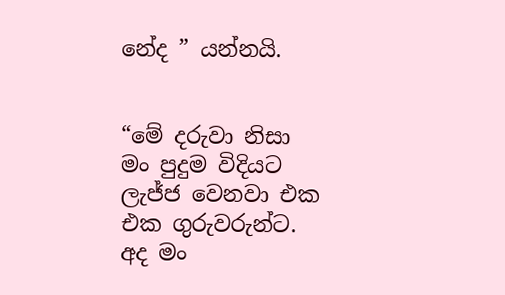නේද ” යන්නයි.


“මේ දරුවා නිසා මං පුදුම විදියට ලැජ්ජ වෙනවා එක එක ගුරුවරුන්ට. අද මං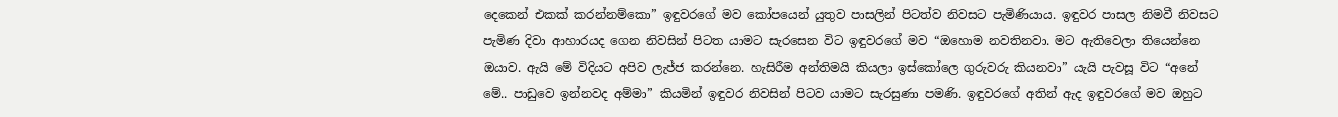දෙකෙන් එකක් කරන්නම්කො” ඉඳුවරගේ මව කෝපයෙන් යුතුව පාසලින් පිටත්ව නිවසට පැමිණියාය. ඉඳුවර පාසල නිමවී නිවසට පැමිණ දිවා ආහාරයද ගෙන නිවසින් පිටත යාමට සැරසෙන විට ඉඳුවරගේ මව “ඔහොම නවතිනවා. මට ඇතිවෙලා තියෙන්නෙ ඔයාව. ඇයි මේ විදියට අපිව ලැජ්ජ කරන්නෙ. හැසිරීම අන්තිමයි කියලා ඉස්කෝලෙ ගුරුවරු කියනවා” යැයි පැවසූ විට “අනේ මේ.. පාඩුවෙ ඉන්නවද අම්මා” කියමින් ඉඳුවර නිවසින් පිටව යාමට සැරසුණා පමණි. ඉඳුවරගේ අතින් ඇද ඉඳුවරගේ මව ඔහුට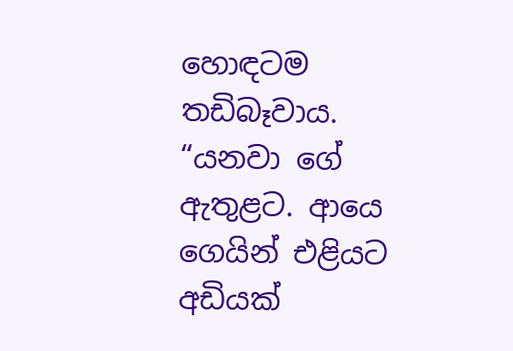හොඳටම තඩිබෑවාය. “යනවා ගේ ඇතුළට. ආයෙ ගෙයින් එළියට අඩියක්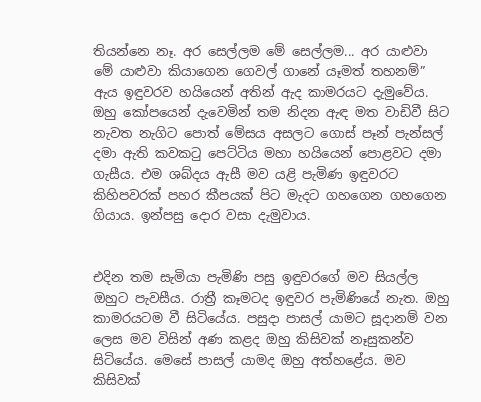තියන්නෙ නෑ. අර සෙල්ලම මේ සෙල්ලම... අර යාළුවා මේ යාළුවා කියාගෙන ගෙවල් ගානේ යෑමත් තහනම්” ඇය ඉඳුවරව හයියෙන් අතින් ඇද කාමරයට දැමුවේය. ඔහු කෝපයෙන් දැවෙමින් තම නිදන ඇඳ මත වාඩිවී සිට නැවත නැගිට පොත් මේසය අසලට ගොස් පෑන් පැන්සල් දමා ඇති කවකටු පෙට්ටිය මහා හයියෙන් පොළවට දමා ගැසීය. එම ශබ්දය ඇසී මව යළි පැමිණ ඉඳුවරට කිහිපවරක් පහර කීපයක් පිට මැදට ගහගෙන ගහගෙන ගියාය. ඉන්පසු දොර වසා දැමුවාය.


එදින තම සැමියා පැමිණි පසු ඉඳුවරගේ මව සියල්ල ඔහුට පැවසීය. රාත්‍රී කෑමටද ඉඳුවර පැමිණියේ නැත. ඔහු කාමරයටම වී සිටියේය. පසුදා පාසල් යාමට සූදානම් වන ලෙස මව විසින් අණ කළද ඔහු කිසිවක් නෑසුකන්ව සිටියේය. මෙසේ පාසල් යාමද ඔහු අත්හළේය. මව කිසිවක්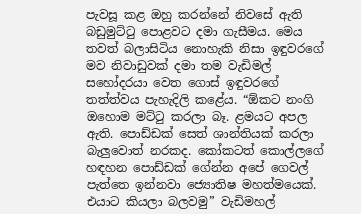පැවසූ කළ ඔහු කරන්නේ නිවසේ ඇති බඩුමුට්ටු පොළවට දමා ගැසීමය. මෙය තවත් බලාසිටිය නොහැකි නිසා ඉඳුවරගේ මව නිවාඩුවක් දමා තම වැඩිමල් සහෝදරයා වෙත ගොස් ඉඳුවරගේ තත්ත්වය පැහැදිලි කළේය. “ඕකට නංගි ඔහොම මට්ටු කරලා බෑ. ළමයට අපල ඇති. පොඩ්ඩක් සෙත් ශාන්තියක් කරලා බැලු‍වොත් නරකද. කෝකටත් කොල්ලගේ හඳහන පොඩ්ඩක් ගේන්න අපේ ගෙවල් පැත්තෙ ඉන්නවා ජ්‍යොතිෂ මහත්මයෙක්. එයාට කියලා බලවමු” වැඩිමහල්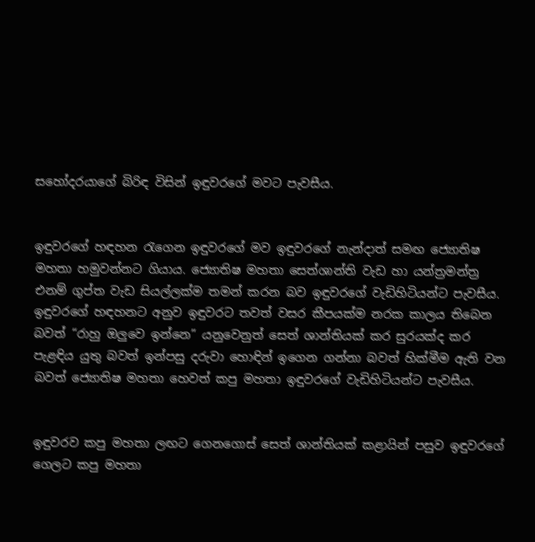සහෝදරයාගේ බිරිඳ විසින් ඉඳුවරගේ මවට පැවසීය.


ඉඳුවරගේ හඳහන රැගෙන ඉඳුවරගේ මව ඉඳුවරගේ නැන්දාත් සමඟ ජ්‍යොතිෂ මහතා හමුවන්නට ගියාය. ජ්‍යොතිෂ මහතා සෙත්ශාන්ති වැඩ හා යන්ත්‍රමන්ත්‍ර එනම් ගුප්ත වැඩ සියල්ලක්ම තමන් කරන බව ඉඳුවරගේ වැඩිහිටියන්ට පැවසීය. ඉඳුවරගේ හඳහනට අනුව ඉඳුවරට තවත් වසර කීපයක්ම නරක කාලය තිබෙන බවත් “රාහු ඔලු‍වෙ ඉන්නෙ” යනුවෙනුත් සෙත් ශාන්තියක් කර සුරයක්ද කර පැළඳිය යුතු බවත් ඉන්පසු දරුවා හොඳින් ඉගෙන ගන්නා බවත් හික්මීම ඇති වන බවත් ජ්‍යොතිෂ මහතා හෙවත් කපු මහතා ඉඳුවරගේ වැඩිහිටියන්ට පැවසීය.


ඉඳුවරව කපු මහතා ලඟට ගෙනගොස් සෙත් ශාන්තියක් කළායින් පසුව ඉඳුවරගේ ගෙලට කපු මහතා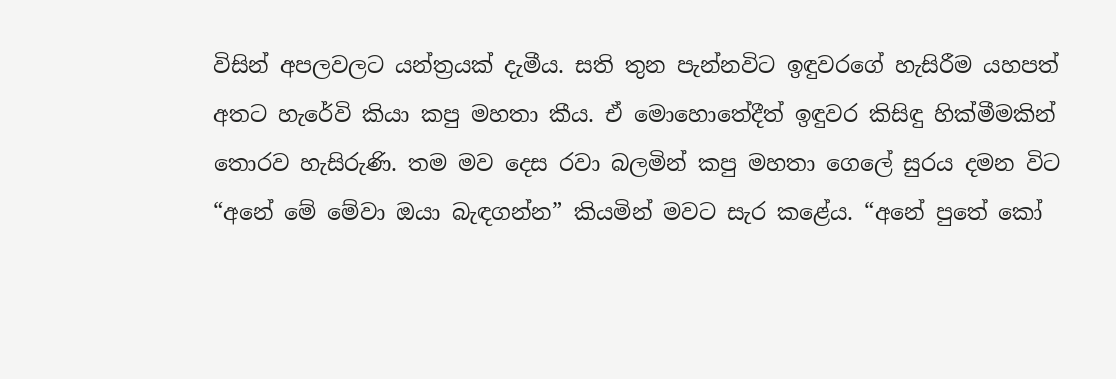විසින් අපලවලට යන්ත්‍රයක් දැමීය. සති තුන පැන්නවිට ඉඳුවරගේ හැසිරීම යහපත් අතට හැරේවි කියා කපු මහතා කීය. ඒ මොහොතේදීත් ඉඳුවර කිසිඳු හික්මීමකින් තොරව හැසිරුණි. තම මව දෙස රවා බලමින් කපු මහතා ගෙලේ සුරය දමන විට “අනේ මේ මේවා ඔයා බැඳගන්න” කියමින් මවට සැර කළේය. “අනේ පුතේ කෝ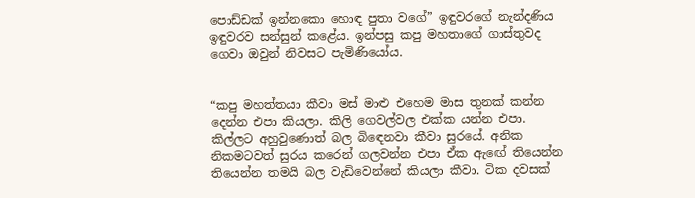පොඩ්ඩක් ඉන්නකො හොඳ පුතා වගේ” ඉඳුවරගේ නැන්දණිය ඉඳුවරව සන්සුන් කළේය. ඉන්පසු කපු මහතාගේ ගාස්තුවද ගෙවා ඔවුන් නිවසට පැමිණියෝය.


“කපු මහත්තයා කීවා මස් මාළු එහෙම මාස තුනක් කන්න දෙන්න එපා කියලා. කිලි ගෙවල්වල එක්ක යන්න එපා. කිල්ලට අහුවුණොත් බල බිඳෙනවා කීවා සුරයේ. අනික නිකමටවත් සුරය කරෙන් ගලවන්න එපා ඒක ඇඟේ තියෙන්න තියෙන්න තමයි බල වැඩිවෙන්නේ කියලා කීවා. ටික දවසක්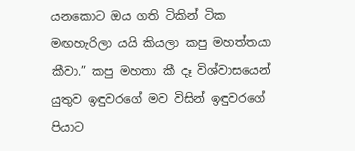යනකොට ඔය ගති ටිකින් ටික මඟහැරිලා යයි කියලා කපු මහත්තයා කීවා.” කපු මහතා කී දෑ විශ්වාසයෙන් යුතුව ඉඳුවරගේ මව විසින් ඉඳුවරගේ පියාට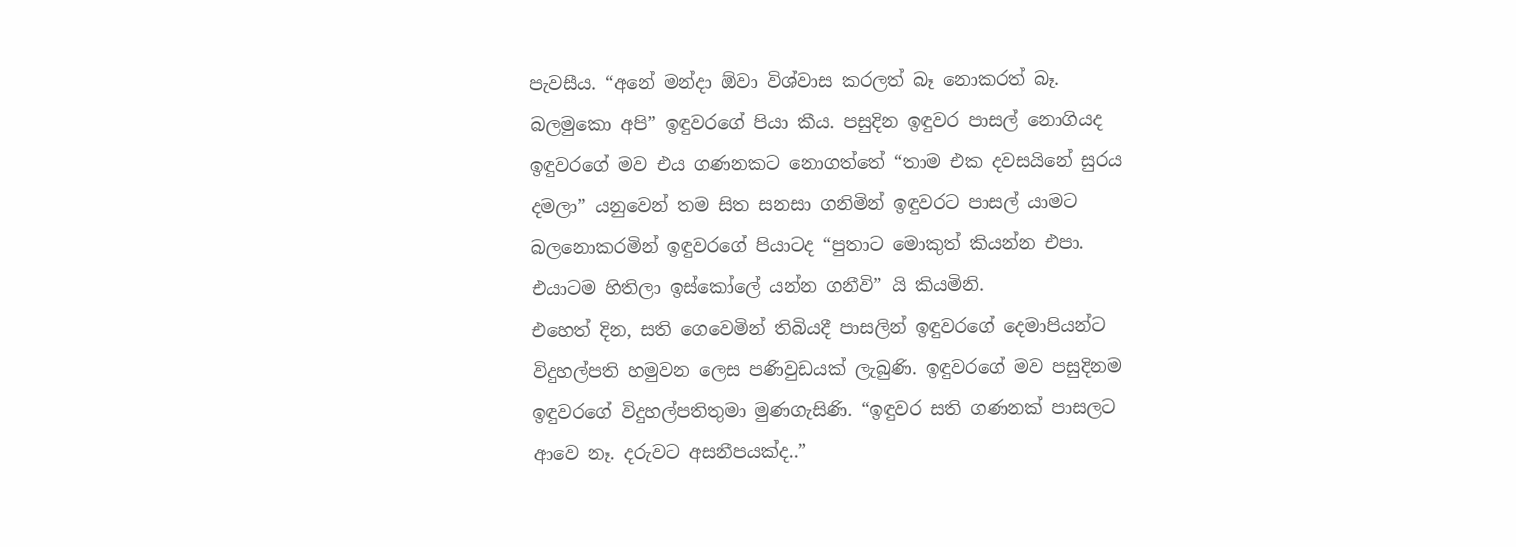පැවසීය. “අනේ මන්දා ඕවා විශ්වාස කරලත් බෑ නොකරත් බෑ. බලමුකො අපි” ඉඳුවරගේ පියා කීය. පසුදින ඉඳුවර පාසල් නොගියද ඉඳුවරගේ මව එය ගණනකට නොගත්තේ “තාම එක දවසයිනේ සුරය දමලා” යනුවෙන් තම සිත සනසා ගනිමින් ඉඳුවරට පාසල් යාමට බලනොකරමින් ඉඳුවරගේ පියාටද “පුතාට මොකුත් කියන්න එපා. එයාටම හිතිලා ඉස්කෝලේ යන්න ගනීවි” යි කියමිනි.
එහෙත් දින, සති ගෙවෙමින් තිබියදී පාසලින් ඉඳුවරගේ දෙමාපියන්ට විදුහල්පති හමුවන ලෙස පණිවුඩයක් ලැබුණි. ඉඳුවරගේ මව පසුදිනම ඉඳුවරගේ විදුහල්පතිතුමා මුණගැසිණි. “ඉඳුවර සති ගණනක් පාසලට ආවෙ නෑ. දරුවට අසනීපයක්ද..”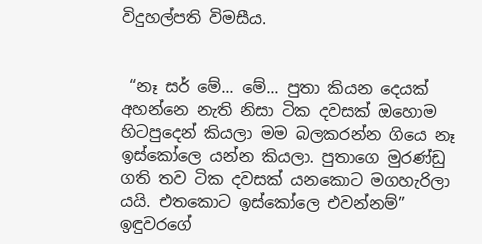විදුහල්පති විමසීය.


 “නෑ සර් මේ... මේ... පුතා කියන දෙයක් අහන්නෙ නැති නිසා ටික දවසක් ඔහොම හිටපුදෙන් කියලා මම බලකරන්න ගියෙ නෑ ඉස්කෝලෙ යන්න කියලා. පුතාගෙ මුරණ්ඩු ගති තව ටික දවසක් යනකොට මගහැරිලා යයි. එතකොට ඉස්කෝලෙ එවන්නම්” ඉඳුවරගේ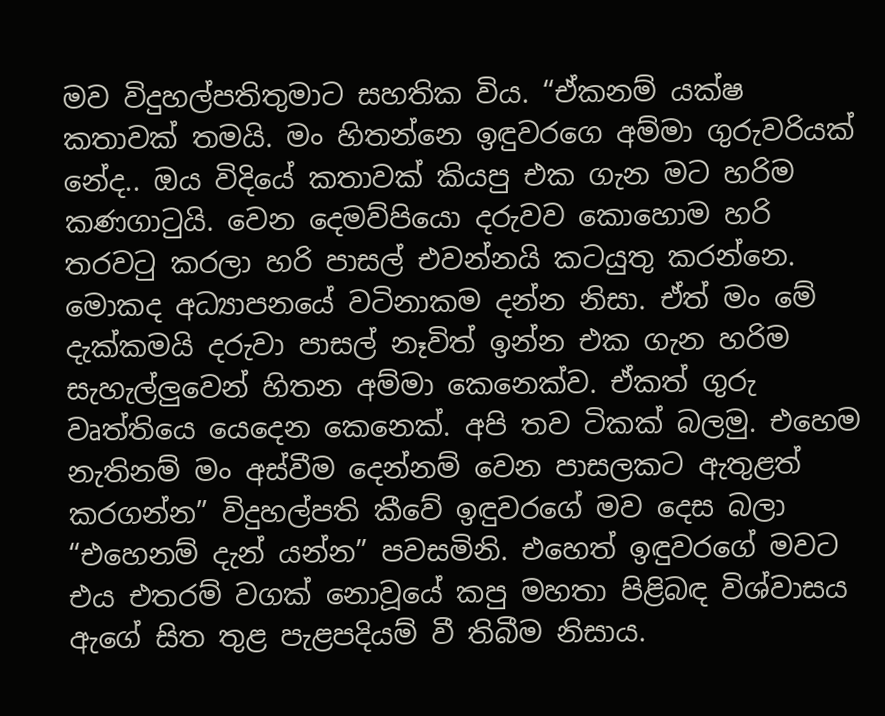මව විදුහල්පතිතුමාට සහතික විය. “ඒකනම් යක්ෂ කතාවක් තමයි. මං හිතන්නෙ ඉඳුවරගෙ අම්මා ගුරුවරියක් නේද.. ඔය විදියේ කතාවක් කියපු එක ගැන මට හරිම කණගාටුයි. වෙන දෙමව්පියො දරුවව කොහොම හරි තරවටු කරලා හරි පාසල් එවන්නයි කටයුතු කරන්නෙ. මොකද අධ්‍යාපනයේ වටිනාකම දන්න නිසා. ඒත් මං මේ දැක්කමයි දරුවා පාසල් නෑවිත් ඉන්න එක ගැන හරිම සැහැල්ලු‍වෙන් හිතන අම්මා කෙනෙක්ව. ඒකත් ගුරු වෘත්තියෙ යෙදෙන කෙනෙක්. අපි තව ටිකක් බලමු. එහෙම නැතිනම් මං අස්වීම දෙන්නම් වෙන පාසලකට ඇතුළත් කරගන්න” විදුහල්පති කීවේ ඉඳුවරගේ මව දෙස බලා “එහෙනම් දැන් යන්න” පවසමිනි. එහෙත් ඉඳුවරගේ මවට එය එතරම් වගක් නොවූයේ කපු මහතා පිළිබඳ විශ්වාසය ඇගේ සිත තුළ පැළපදියම් වී තිබීම නිසාය.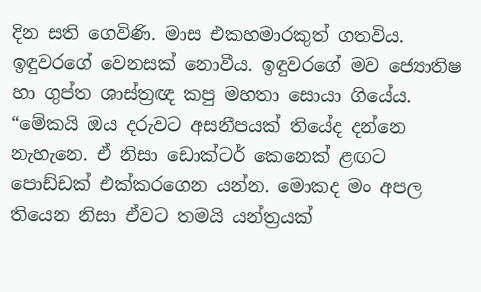දින සති ගෙවිණි. මාස එකහමාරකුත් ගතවිය. ඉඳුවරගේ වෙනසක් නොවීය. ඉඳුවරගේ මව ජ්‍යොතිෂ හා ගුප්ත ශාස්ත්‍රඥ කපු මහතා සොයා ගියේය. “මේකයි ඔය දරුවට අසනීපයක් තියේද දන්නෙ නැහැනෙ. ඒ නිසා ඩොක්ටර් කෙනෙක් ළඟට පොඩ්ඩක් එක්කරගෙන යන්න. මොකද මං අපල තියෙන නිසා ඒවට තමයි යන්ත්‍රයක්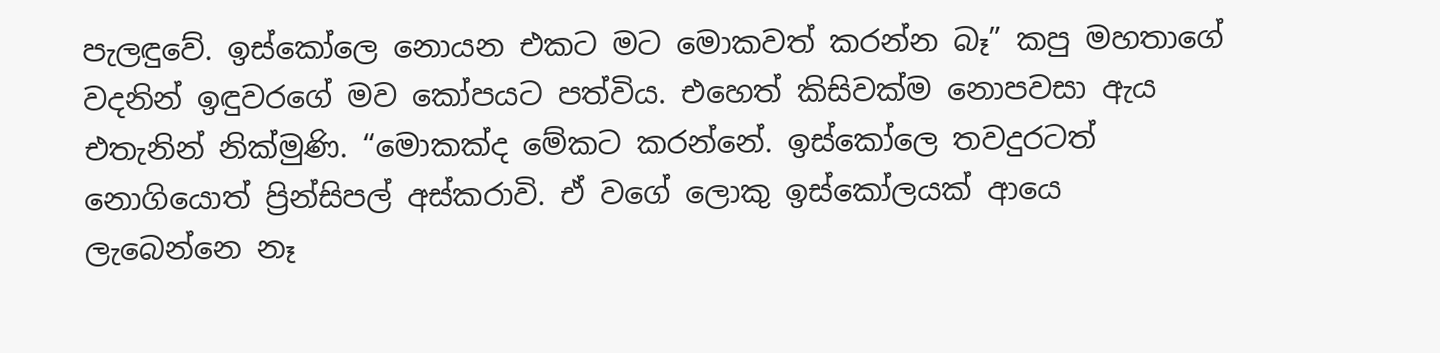පැලඳුවේ. ඉස්කෝලෙ නොයන එකට මට මොකවත් කරන්න බෑ” කපු මහතාගේ වදනින් ඉඳුවරගේ මව කෝපයට පත්විය. එහෙත් කිසිවක්ම නොපවසා ඇය එතැනින් නික්මුණි. “මොකක්ද මේකට කරන්නේ. ඉස්කෝලෙ තවදුරටත් නොගියොත් ප්‍රින්සිපල් අස්කරාවි. ඒ වගේ ලොකු ඉස්කෝලයක් ආයෙ ලැබෙන්නෙ නෑ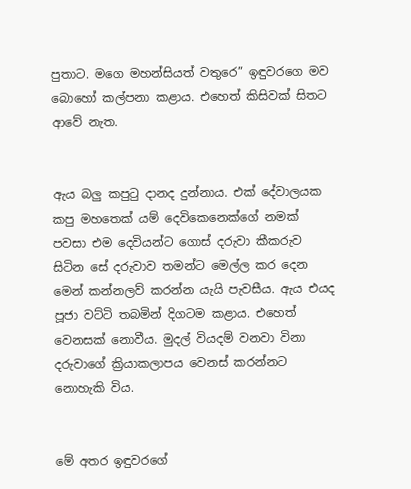පුතාට. මගෙ මහන්සියත් වතුරෙ” ඉඳුවරගෙ මව බොහෝ කල්පනා කළාය. එහෙත් කිසිවක් සිතට ආවේ නැත.


ඇය බලු‍ කපුටු දානද දුන්නාය. එක් දේවාලයක කපු මහතෙක් යම් දෙවිකෙනෙක්ගේ නමක් පවසා එම දෙවියන්ට ගොස් දරුවා කීකරුව සිටින සේ දරුවාව තමන්ට මෙල්ල කර දෙන මෙන් කන්නලව් කරන්න යැයි පැවසීය. ඇය එයද පූජා වට්ටි තබමින් දිගටම කළාය. එහෙත් වෙනසක් නොවීය. මුදල් වියදම් වනවා විනා දරුවාගේ ක්‍රියාකලාපය වෙනස් කරන්නට නොහැකි විය.


මේ අතර ඉඳුවරගේ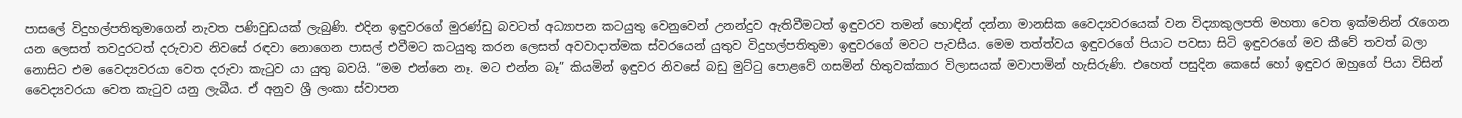පාසලේ විදුහල්පතිතුමාගෙන් නැවත පණිවුඩයක් ලැබුණි. එදින ඉඳුවරගේ මුරණ්ඩු බවටත් අධ්‍යාපන කටයුතු වෙනුවෙන් උනන්දුව ඇතිවීමටත් ඉඳුවරව තමන් හොඳින් දන්නා මානසික වෛද්‍යවරයෙක් වන විද්‍යාකුලපති මහතා වෙත ඉක්මනින් රැගෙන යන ලෙසත් තවදුරටත් දරුවාව නිවසේ රඳවා නොගෙන පාසල් එවීමට කටයුතු කරන ලෙසත් අවවාදාත්මක ස්වරයෙන් යුතුව විදුහල්පතිතුමා ඉඳුවරගේ මවට පැවසීය. මෙම තත්ත්වය ඉඳුවරගේ පියාට පවසා සිටි ඉඳුවරගේ මව කීවේ තවත් බලා නොසිට එම වෛද්‍යවරයා වෙත දරුවා කැටුව යා යුතු බවයි. “මම එන්නෙ නෑ. මට එන්න බෑ” කියමින් ඉඳුවර නිවසේ බඩු මුට්ටු පොළවේ ගසමින් හිතුවක්කාර විලාසයක් මවාපාමින් හැසිරුණි. එහෙත් පසුදින කෙසේ හෝ ඉඳුවර ඔහුගේ පියා විසින් වෛද්‍යවරයා වෙත කැටුව යනු ලැබීය. ඒ අනුව ශ්‍රී ලංකා ස්වාපන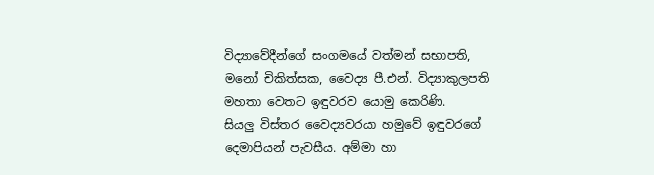විද්‍යාවේදීන්ගේ සංගමයේ වත්මන් සභාපති, මනෝ චිකිත්සක, වෛද්‍ය පී.එන්. විද්‍යාකුලපති මහතා වෙතට ඉඳුවරව යොමු කෙරිණි.
සියලු‍ විස්තර වෛද්‍යවරයා හමුවේ ඉඳුවරගේ දෙමාපියන් පැවසීය. අම්මා හා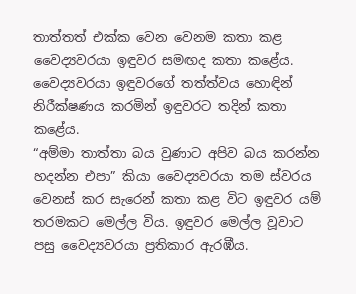තාත්තත් එක්ක වෙන වෙනම කතා කළ වෛද්‍යවරයා ඉඳුවර සමඟද කතා කළේය. වෛද්‍යවරයා ඉඳුවරගේ තත්ත්වය හොඳින් නිරීක්ෂණය කරමින් ඉඳුවරට තදින් කතා කළේය.
“අම්මා තාත්තා බය වුණාට අපිව බය කරන්න හදන්න එපා” කියා වෛද්‍යවරයා තම ස්වරය වෙනස් කර සැරෙන් කතා කළ විට ඉඳුවර යම් තරමකට මෙල්ල විය. ඉඳුවර මෙල්ල වූවාට පසු වෛද්‍යවරයා ප්‍රතිකාර ඇරඹීය.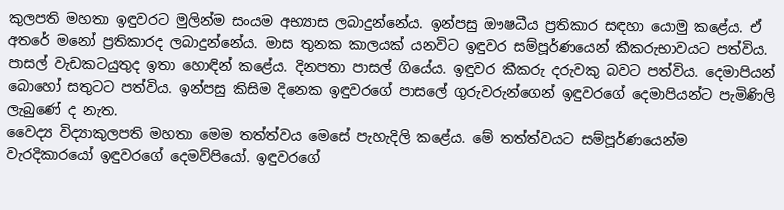කුලපති මහතා ඉඳුවරට මුලින්ම සංයම අභ්‍යාස ලබාදුන්නේය. ඉන්පසු ඖෂධීය ප්‍රතිකාර සඳහා යොමු කළේය. ඒ අතරේ මනෝ ප්‍රතිකාරද ලබාදුන්නේය. මාස තුනක කාලයක් යනවිට ඉඳුවර සම්පූර්ණයෙන් කීකරුභාවයට පත්විය. පාසල් වැඩකටයුතුද ඉතා හොඳින් කළේය. දිනපතා පාසල් ගියේය. ඉඳුවර කීකරු දරුවකු බවට පත්විය. දෙමාපියන් බොහෝ සතුටට පත්විය. ඉන්පසු කිසිම දිනෙක ඉඳුවරගේ පාසලේ ගුරුවරුන්ගෙන් ඉඳුවරගේ දෙමාපියන්ට පැමිණිලි ලැබුණේ ද නැත.
වෛද්‍ය විද්‍යාකුලපති මහතා මෙම තත්ත්වය මෙසේ පැහැදිලි කළේය. මේ තත්ත්වයට සම්පූර්ණයෙන්ම වැරදිකාරයෝ ඉඳුවරගේ දෙමව්පියෝ. ඉඳුවරගේ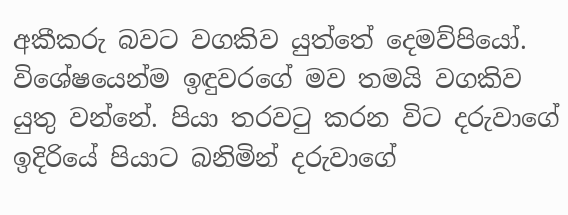අකීකරු බවට වගකිව යුත්තේ දෙමව්පියෝ. විශේෂයෙන්ම ඉඳුවරගේ මව තමයි වගකිව යුතු වන්නේ. පියා තරවටු කරන විට දරුවාගේ ඉදිරියේ පියාට බනිමින් දරුවාගේ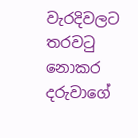වැරදිවලට තරවටු නොකර දරුවාගේ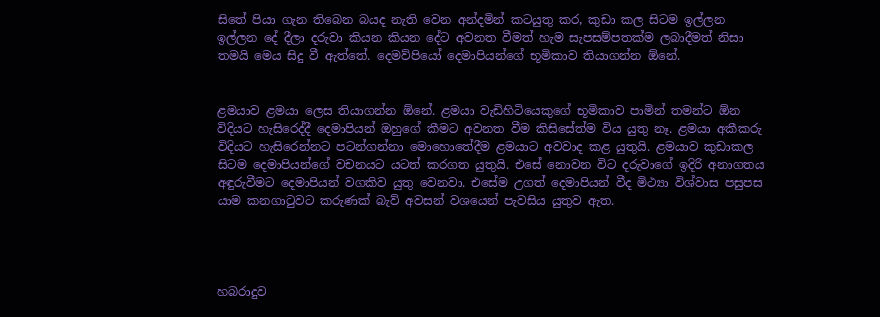සිතේ පියා ගැන තිබෙන බයද නැති වෙන අන්දමින් කටයුතු කර, කුඩා කල සිටම ඉල්ලන ඉල්ලන දේ දීලා දරුවා කියන කියන දේට අවනත වීමත් හැම සැපසම්පතක්ම ලබාදීමත් නිසා තමයි මෙය සිදු වී ඇත්තේ. දෙමව්පියෝ දෙමාපියන්ගේ භූමිකාව තියාගන්න ඕනේ.


ළමයාව ළමයා ලෙස තියාගන්න ඕනේ. ළමයා වැඩිහිටියෙකුගේ භූමිකාව පාමින් තමන්ට ඕන විදියට හැසිරෙද්දී දෙමාපියන් ඔහුගේ කීමට අවනත වීම කිසිසේත්ම විය යුතු නෑ. ළමයා අකීකරු විදියට හැසිරෙන්නට පටන්ගන්නා මොහොතේදීම ළමයාට අවවාද කළ යුතුයි. ළමයාව කුඩාකල සිටම දෙමාපියන්ගේ වචනයට යටත් කරගත යුතුයි. එසේ නොවන විට දරුවාගේ ඉදිරි අනාගතය අඳුරුවීමට දෙමාපියන් වගකිව යුතු වෙනවා. එසේම උගත් දෙමාපියන් වීද මිථ්‍යා විශ්වාස පසුපස යාම කනගාටුවට කරුණක් බැව් අවසන් වශයෙන් පැවසිය යුතුව ඇත.




හබරාදුව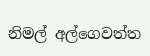නිමල් අල්ගෙවත්ත